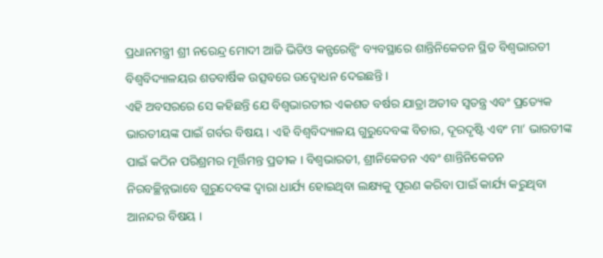ପ୍ରଧାନମନ୍ତ୍ରୀ ଶ୍ରୀ ନରେନ୍ଦ୍ର ମୋଦୀ ଆଜି ଭିଡିଓ କନ୍ଫରେନ୍ସିଂ ବ୍ୟବସ୍ଥାରେ ଶାନ୍ତିନିକେତନ ସ୍ଥିତ ବିଶ୍ୱଭାରତୀ ବିଶ୍ୱବିଦ୍ୟାଳୟର ଶତବାର୍ଷିକ ଉତ୍ସବରେ ଉଦ୍ବୋଧନ ଦେଇଛନ୍ତି ।
ଏହି ଅବସରରେ ସେ କହିଛନ୍ତି ଯେ ବିଶ୍ୱଭାରତୀର ଏକଶତ ବର୍ଷର ଯାତ୍ରା ଅତୀବ ସ୍ୱତନ୍ତ୍ର ଏବଂ ପ୍ରତ୍ୟେକ ଭାରତୀୟଙ୍କ ପାଇଁ ଗର୍ବର ବିଷୟ । ଏହି ବିଶ୍ୱବିଦ୍ୟାଳୟ ଗୁରୁଦେବଙ୍କ ବିଚାର, ଦୂରଦୃଷ୍ଟି ଏବଂ ମା’ ଭାରତୀଙ୍କ ପାଇଁ କଠିନ ପରିଶ୍ରମର ମୂର୍ତ୍ତିମନ୍ତ ପ୍ରତୀକ । ବିଶ୍ୱଭାରତୀ, ଶ୍ରୀନିକେତନ ଏବଂ ଶାନ୍ତିନିକେତନ ନିରବଚ୍ଛିନ୍ନଭାବେ ଗୁରୁଦେବଙ୍କ ଦ୍ୱାରା ଧାର୍ଯ୍ୟ ହୋଇଥିବା ଲକ୍ଷ୍ୟକୁ ପୂରଣ କରିବା ପାଇଁ କାର୍ଯ୍ୟ କରୁଥିବା ଆନନ୍ଦର ବିଷୟ ।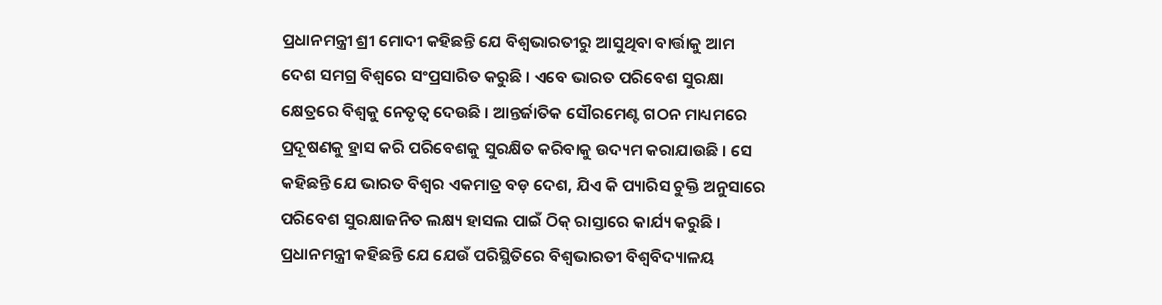ପ୍ରଧାନମନ୍ତ୍ରୀ ଶ୍ରୀ ମୋଦୀ କହିଛନ୍ତି ଯେ ବିଶ୍ୱଭାରତୀରୁ ଆସୁଥିବା ବାର୍ତ୍ତାକୁ ଆମ ଦେଶ ସମଗ୍ର ବିଶ୍ୱରେ ସଂପ୍ରସାରିତ କରୁଛି । ଏବେ ଭାରତ ପରିବେଶ ସୁରକ୍ଷା କ୍ଷେତ୍ରରେ ବିଶ୍ୱକୁ ନେତୃତ୍ୱ ଦେଉଛି । ଆନ୍ତର୍ଜାତିକ ସୌରମେଣ୍ଟ ଗଠନ ମାଧ୍ୟମରେ ପ୍ରଦୂଷଣକୁ ହ୍ରାସ କରି ପରିବେଶକୁ ସୁରକ୍ଷିତ କରିବାକୁ ଉଦ୍ୟମ କରାଯାଉଛି । ସେ କହିଛନ୍ତି ଯେ ଭାରତ ବିଶ୍ୱର ଏକମାତ୍ର ବଡ଼ ଦେଶ, ଯିଏ କି ପ୍ୟାରିସ ଚୁକ୍ତି ଅନୁସାରେ ପରିବେଶ ସୁରକ୍ଷାଜନିତ ଲକ୍ଷ୍ୟ ହାସଲ ପାଇଁ ଠିକ୍ ରାସ୍ତାରେ କାର୍ଯ୍ୟ କରୁଛି ।
ପ୍ରଧାନମନ୍ତ୍ରୀ କହିଛନ୍ତି ଯେ ଯେଉଁ ପରିସ୍ଥିତିରେ ବିଶ୍ୱଭାରତୀ ବିଶ୍ୱବିଦ୍ୟାଳୟ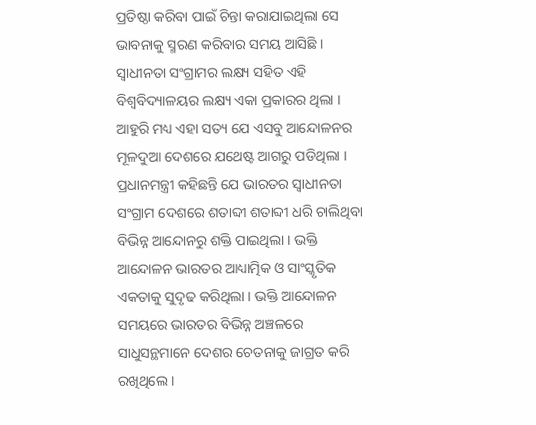ପ୍ରତିଷ୍ଠା କରିବା ପାଇଁ ଚିନ୍ତା କରାଯାଇଥିଲା ସେ ଭାବନାକୁ ସ୍ମରଣ କରିବାର ସମୟ ଆସିଛି । ସ୍ୱାଧୀନତା ସଂଗ୍ରାମର ଲକ୍ଷ୍ୟ ସହିତ ଏହି ବିଶ୍ୱବିଦ୍ୟାଳୟର ଲକ୍ଷ୍ୟ ଏକା ପ୍ରକାରର ଥିଲା । ଆହୁରି ମଧ୍ୟ ଏହା ସତ୍ୟ ଯେ ଏସବୁ ଆନ୍ଦୋଳନର ମୂଳଦୁଆ ଦେଶରେ ଯଥେଷ୍ଟ ଆଗରୁ ପଡିଥିଲା । ପ୍ରଧାନମନ୍ତ୍ରୀ କହିଛନ୍ତି ଯେ ଭାରତର ସ୍ୱାଧୀନତା ସଂଗ୍ରାମ ଦେଶରେ ଶତାବ୍ଦୀ ଶତାବ୍ଦୀ ଧରି ଚାଲିଥିବା ବିଭିନ୍ନ ଆନ୍ଦୋନରୁ ଶକ୍ତି ପାଇଥିଲା । ଭକ୍ତି ଆନ୍ଦୋଳନ ଭାରତର ଆଧ୍ୟାତ୍ମିକ ଓ ସାଂସ୍କୃତିକ ଏକତାକୁ ସୁଦୃଢ କରିଥିଲା । ଭକ୍ତି ଆନ୍ଦୋଳନ ସମୟରେ ଭାରତର ବିଭିନ୍ନ ଅଞ୍ଚଳରେ ସାଧୁସନ୍ଥମାନେ ଦେଶର ଚେତନାକୁ ଜାଗ୍ରତ କରି ରଖିଥିଲେ ।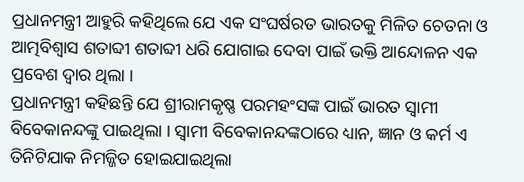ପ୍ରଧାନମନ୍ତ୍ରୀ ଆହୁରି କହିଥିଲେ ଯେ ଏକ ସଂଘର୍ଷରତ ଭାରତକୁ ମିଳିତ ଚେତନା ଓ ଆତ୍ମବିଶ୍ୱାସ ଶତାବ୍ଦୀ ଶତାବ୍ଦୀ ଧରି ଯୋଗାଇ ଦେବା ପାଇଁ ଭକ୍ତି ଆନ୍ଦୋଳନ ଏକ ପ୍ରବେଶ ଦ୍ୱାର ଥିଲା ।
ପ୍ରଧାନମନ୍ତ୍ରୀ କହିଛନ୍ତି ଯେ ଶ୍ରୀରାମକୃଷ୍ଣ ପରମହଂସଙ୍କ ପାଇଁ ଭାରତ ସ୍ୱାମୀ ବିବେକାନନ୍ଦଙ୍କୁ ପାଇଥିଲା । ସ୍ୱାମୀ ବିବେକାନନ୍ଦଙ୍କଠାରେ ଧ୍ୟାନ, ଜ୍ଞାନ ଓ କର୍ମ ଏ ତିନିଟିଯାକ ନିମଜ୍ଜିତ ହୋଇଯାଇଥିଲା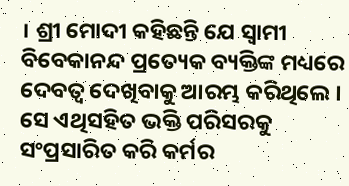। ଶ୍ରୀ ମୋଦୀ କହିଛନ୍ତି ଯେ ସ୍ୱାମୀ ବିବେକାନନ୍ଦ ପ୍ରତ୍ୟେକ ବ୍ୟକ୍ତିଙ୍କ ମଧ୍ୟରେ ଦେବତ୍ୱ ଦେଖିବାକୁ ଆରମ୍ଭ କରିଥିଲେ । ସେ ଏଥିସହିତ ଭକ୍ତି ପରିସରକୁ ସଂପ୍ରସାରିତ କରି କର୍ମର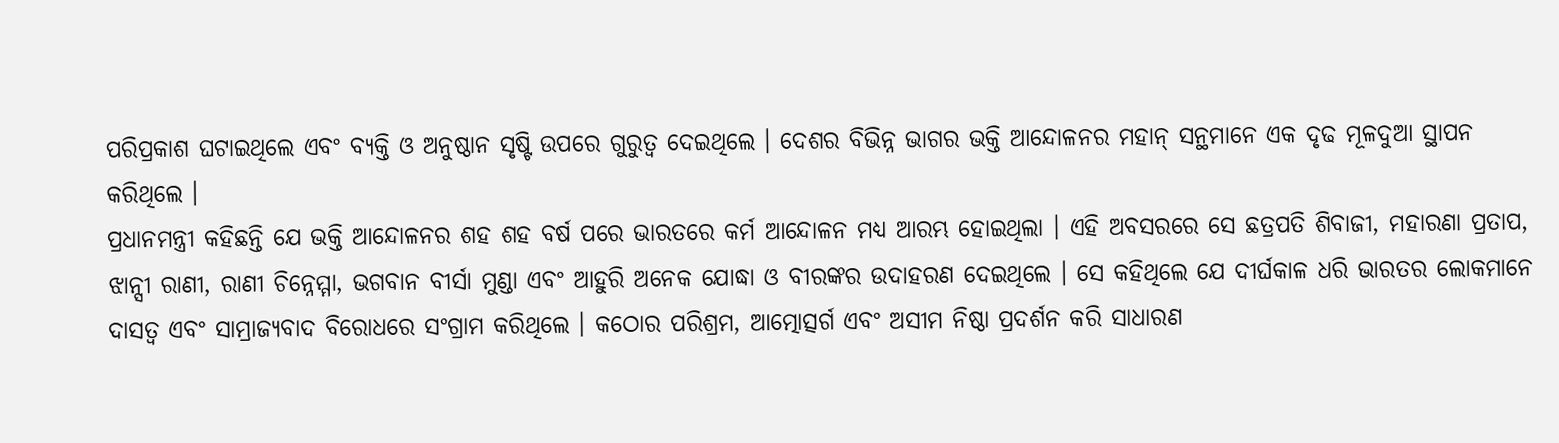ପରିପ୍ରକାଶ ଘଟାଇଥିଲେ ଏବଂ ବ୍ୟକ୍ତି ଓ ଅନୁଷ୍ଠାନ ସୃଷ୍ଟି ଉପରେ ଗୁରୁତ୍ୱ ଦେଇଥିଲେ । ଦେଶର ବିଭିନ୍ନ ଭାଗର ଭକ୍ତି ଆନ୍ଦୋଳନର ମହାନ୍ ସନ୍ଥମାନେ ଏକ ଦୃଢ ମୂଳଦୁଆ ସ୍ଥାପନ କରିଥିଲେ ।
ପ୍ରଧାନମନ୍ତ୍ରୀ କହିଛନ୍ତି ଯେ ଭକ୍ତି ଆନ୍ଦୋଳନର ଶହ ଶହ ବର୍ଷ ପରେ ଭାରତରେ କର୍ମ ଆନ୍ଦୋଳନ ମଧ୍ୟ ଆରମ୍ଭ ହୋଇଥିଲା । ଏହି ଅବସରରେ ସେ ଛତ୍ରପତି ଶିବାଜୀ, ମହାରଣା ପ୍ରତାପ, ଝାନ୍ସୀ ରାଣୀ, ରାଣୀ ଚିନ୍ନେମ୍ମା, ଭଗବାନ ବୀର୍ସା ମୁଣ୍ଡା ଏବଂ ଆହୁରି ଅନେକ ଯୋଦ୍ଧା ଓ ବୀରଙ୍କର ଉଦାହରଣ ଦେଇଥିଲେ । ସେ କହିଥିଲେ ଯେ ଦୀର୍ଘକାଳ ଧରି ଭାରତର ଲୋକମାନେ ଦାସତ୍ୱ ଏବଂ ସାମ୍ରାଜ୍ୟବାଦ ବିରୋଧରେ ସଂଗ୍ରାମ କରିଥିଲେ । କଠୋର ପରିଶ୍ରମ, ଆତ୍ମୋତ୍ସର୍ଗ ଏବଂ ଅସୀମ ନିଷ୍ଠା ପ୍ରଦର୍ଶନ କରି ସାଧାରଣ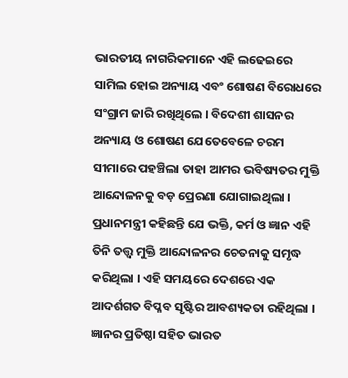ଭାରତୀୟ ନାଗରିକମାନେ ଏହି ଲଢେଇରେ ସାମିଲ ହୋଇ ଅନ୍ୟାୟ ଏବଂ ଶୋଷଣ ବିରୋଧରେ ସଂଗ୍ରାମ ଜାରି ରଖିଥିଲେ । ବିଦେଶୀ ଶାସନର ଅନ୍ୟାୟ ଓ ଶୋଷଣ ଯେତେବେଳେ ଚରମ ସୀମାରେ ପହଞ୍ଚିଲା ତାହା ଆମର ଭବିଷ୍ୟତର ମୁକ୍ତି ଆନ୍ଦୋଳନକୁ ବଡ଼ ପ୍ରେରଣା ଯୋଗାଇଥିଲା ।
ପ୍ରଧାନମନ୍ତ୍ରୀ କହିଛନ୍ତି ଯେ ଭକ୍ତି, କର୍ମ ଓ ଜ୍ଞାନ ଏହି ତିନି ତତ୍ତ୍ୱ ମୁକ୍ତି ଆନ୍ଦୋଳନର ଚେତନାକୁ ସମୃଦ୍ଧ କରିଥିଲା । ଏହି ସମୟରେ ଦେଶରେ ଏକ ଆଦର୍ଶଗତ ବିପ୍ଳବ ସୃଷ୍ଟିର ଆବଶ୍ୟକତା ରହିଥିଲା । ଜ୍ଞାନର ପ୍ରତିଷ୍ଠା ସହିତ ଭାରତ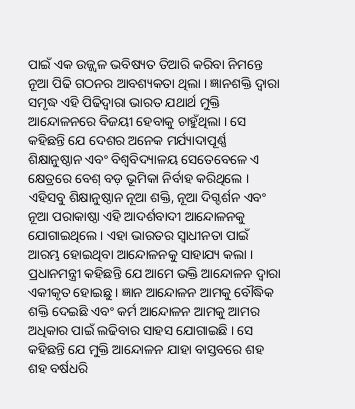ପାଇଁ ଏକ ଉଜ୍ଜ୍ୱଳ ଭବିଷ୍ୟତ ତିଆରି କରିବା ନିମନ୍ତେ ନୂଆ ପିଢି ଗଠନର ଆବଶ୍ୟକତା ଥିଲା । ଜ୍ଞାନଶକ୍ତି ଦ୍ୱାରା ସମୃଦ୍ଧ ଏହି ପିଢିଦ୍ୱାରା ଭାରତ ଯଥାର୍ଥ ମୁକ୍ତି ଆନ୍ଦୋଳନରେ ବିଜୟୀ ହେବାକୁ ଚାହୁଁଥିଲା । ସେ କହିଛନ୍ତି ଯେ ଦେଶର ଅନେକ ମର୍ଯ୍ୟାଦାପୂର୍ଣ୍ଣ ଶିକ୍ଷାନୁଷ୍ଠାନ ଏବଂ ବିଶ୍ୱବିଦ୍ୟାଳୟ ସେତେବେଳେ ଏ କ୍ଷେତ୍ରରେ ବେଶ୍ ବଡ଼ ଭୂମିକା ନିର୍ବାହ କରିଥିଲେ । ଏହିସବୁ ଶିକ୍ଷାନୁଷ୍ଠାନ ନୂଆ ଶକ୍ତି, ନୂଆ ଦିଗ୍ଦର୍ଶନ ଏବଂ ନୂଆ ପରାକାଷ୍ଠା ଏହି ଆଦର୍ଶବାଦୀ ଆନ୍ଦୋଳନକୁ ଯୋଗାଇଥିଲେ । ଏହା ଭାରତର ସ୍ୱାଧୀନତା ପାଇଁ ଆରମ୍ଭ ହୋଇଥିବା ଆନ୍ଦୋଳନକୁ ସାହାଯ୍ୟ କଲା ।
ପ୍ରଧାନମନ୍ତ୍ରୀ କହିଛନ୍ତି ଯେ ଆମେ ଭକ୍ତି ଆନ୍ଦୋଳନ ଦ୍ୱାରା ଏକୀକୃତ ହୋଇଛୁ । ଜ୍ଞାନ ଆନ୍ଦୋଳନ ଆମକୁ ବୌଦ୍ଧିକ ଶକ୍ତି ଦେଇଛି ଏବଂ କର୍ମ ଆନ୍ଦୋଳନ ଆମକୁ ଆମର ଅଧିକାର ପାଇଁ ଲଢିବାର ସାହସ ଯୋଗାଇଛି । ସେ କହିଛନ୍ତି ଯେ ମୁକ୍ତି ଆନ୍ଦୋଳନ ଯାହା ବାସ୍ତବରେ ଶହ ଶହ ବର୍ଷଧରି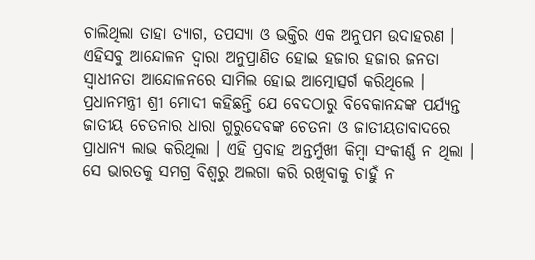ଚାଲିଥିଲା ତାହା ତ୍ୟାଗ, ତପସ୍ୟା ଓ ଭକ୍ତିର ଏକ ଅନୁପମ ଉଦାହରଣ । ଏହିସବୁ ଆନ୍ଦୋଳନ ଦ୍ୱାରା ଅନୁପ୍ରାଣିତ ହୋଇ ହଜାର ହଜାର ଜନତା ସ୍ୱାଧୀନତା ଆନ୍ଦୋଳନରେ ସାମିଲ ହୋଇ ଆତ୍ମୋତ୍ସର୍ଗ କରିଥିଲେ ।
ପ୍ରଧାନମନ୍ତ୍ରୀ ଶ୍ରୀ ମୋଦୀ କହିଛନ୍ତି ଯେ ବେଦଠାରୁ ବିବେକାନନ୍ଦଙ୍କ ପର୍ଯ୍ୟନ୍ତ ଜାତୀୟ ଚେତନାର ଧାରା ଗୁରୁଦେବଙ୍କ ଚେତନା ଓ ଜାତୀୟତାବାଦରେ ପ୍ରାଧାନ୍ୟ ଲାଭ କରିଥିଲା । ଏହି ପ୍ରବାହ ଅନ୍ତର୍ମୁଖୀ କିମ୍ବା ସଂକୀର୍ଣ୍ଣ ନ ଥିଲା । ସେ ଭାରତକୁ ସମଗ୍ର ବିଶ୍ୱରୁ ଅଲଗା କରି ରଖିବାକୁ ଚାହୁଁ ନ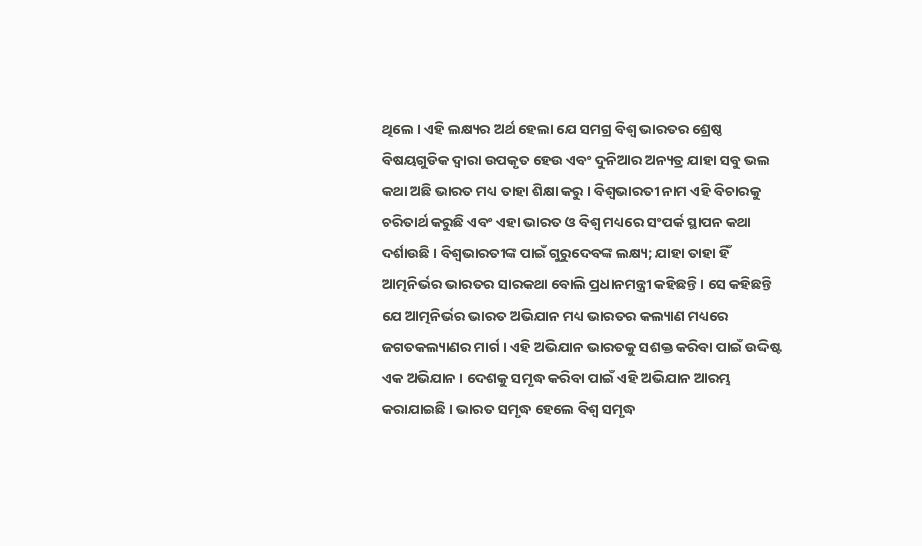ଥିଲେ । ଏହି ଲକ୍ଷ୍ୟର ଅର୍ଥ ହେଲା ଯେ ସମଗ୍ର ବିଶ୍ୱ ଭାରତର ଶ୍ରେଷ୍ଠ ବିଷୟଗୁଡିକ ଦ୍ୱାରା ଉପକୃତ ହେଉ ଏବଂ ଦୁନିଆର ଅନ୍ୟତ୍ର ଯାହା ସବୁ ଭଲ କଥା ଅଛି ଭାରତ ମଧ୍ୟ ତାହା ଶିକ୍ଷା କରୁ । ବିଶ୍ୱଭାରତୀ ନାମ ଏହି ବିଚାରକୁ ଚରିତାର୍ଥ କରୁଛି ଏବଂ ଏହା ଭାରତ ଓ ବିଶ୍ୱ ମଧ୍ୟରେ ସଂପର୍କ ସ୍ଥାପନ କଥା ଦର୍ଶାଉଛି । ବିଶ୍ୱଭାରତୀଙ୍କ ପାଇଁ ଗୁରୁଦେବଙ୍କ ଲକ୍ଷ୍ୟ; ଯାହା ତାହା ହିଁ ଆତ୍ମନିର୍ଭର ଭାରତର ସାରକଥା ବୋଲି ପ୍ରଧାନମନ୍ତ୍ରୀ କହିଛନ୍ତି । ସେ କହିଛନ୍ତି ଯେ ଆତ୍ମନିର୍ଭର ଭାରତ ଅଭିଯାନ ମଧ୍ୟ ଭାରତର କଲ୍ୟାଣ ମଧ୍ୟରେ ଜଗତକଲ୍ୟାଣର ମାର୍ଗ । ଏହି ଅଭିଯାନ ଭାରତକୁ ସଶକ୍ତ କରିବା ପାଇଁ ଉଦ୍ଦିଷ୍ଟ ଏକ ଅଭିଯାନ । ଦେଶକୁ ସମୃଦ୍ଧ କରିବା ପାଇଁ ଏହି ଅଭିଯାନ ଆରମ୍ଭ କରାଯାଇଛି । ଭାରତ ସମୃଦ୍ଧ ହେଲେ ବିଶ୍ୱ ସମୃଦ୍ଧ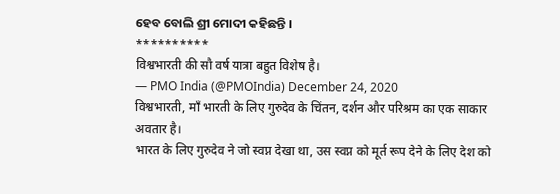ହେବ ବୋଲି ଶ୍ରୀ ମୋଦୀ କହିଛନ୍ତି ।
**********
विश्वभारती की सौ वर्ष यात्रा बहुत विशेष है।
— PMO India (@PMOIndia) December 24, 2020
विश्वभारती, माँ भारती के लिए गुरुदेव के चिंतन, दर्शन और परिश्रम का एक साकार अवतार है।
भारत के लिए गुरुदेव ने जो स्वप्न देखा था, उस स्वप्न को मूर्त रूप देने के लिए देश को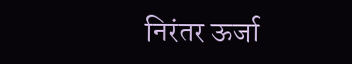निरंतर ऊर्जा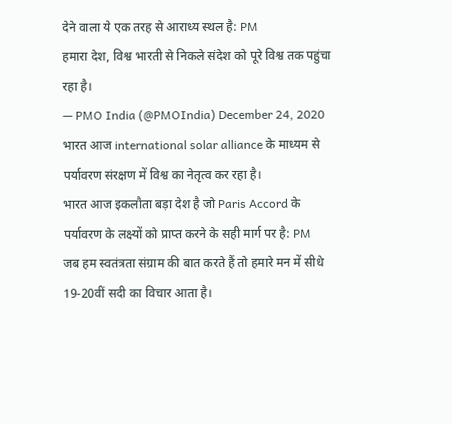देने वाला ये एक तरह से आराध्य स्थल है: PM
हमारा देश, विश्व भारती से निकले संदेश को पूरे विश्व तक पहुंचा रहा है।
— PMO India (@PMOIndia) December 24, 2020
भारत आज international solar alliance के माध्यम से पर्यावरण संरक्षण में विश्व का नेतृत्व कर रहा है।
भारत आज इकलौता बड़ा देश है जो Paris Accord के पर्यावरण के लक्ष्यों को प्राप्त करने के सही मार्ग पर है: PM
जब हम स्वतंत्रता संग्राम की बात करते हैं तो हमारे मन में सीधे 19-20वीं सदी का विचार आता है।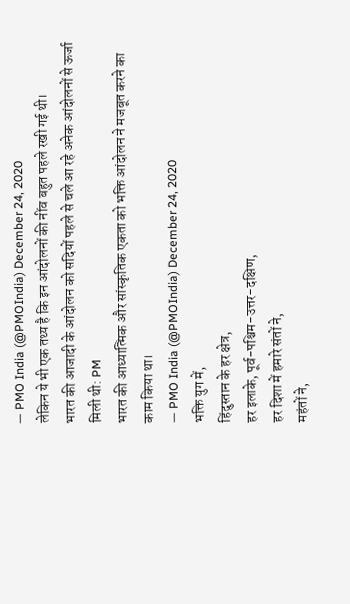— PMO India (@PMOIndia) December 24, 2020
लेकिन ये भी एक तथ्य है कि इन आंदोलनों की नींव बहुत पहले रखी गई थी।
भारत की आजादी के आंदोलन को सदियों पहले से चले आ रहे अनेक आंदोलनों से ऊर्जा मिली थी: PM
भारत की आध्यात्मिक और सांस्कृतिक एकता को भक्ति आंदोलन ने मजबूत करने का काम किया था।
— PMO India (@PMOIndia) December 24, 2020
भक्ति युग में,
हिंदुस्तान के हर क्षेत्र,
हर इलाके, पूर्व-पश्चिम-उत्तर-दक्षिण,
हर दिशा में हमारे संतों ने,
महंतों ने,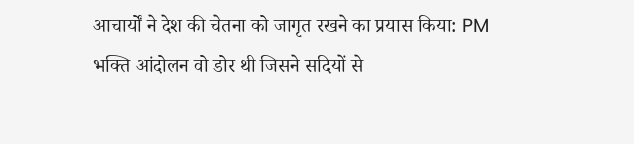आचार्यों ने देश की चेतना को जागृत रखने का प्रयास किया: PM
भक्ति आंदोलन वो डोर थी जिसने सदियों से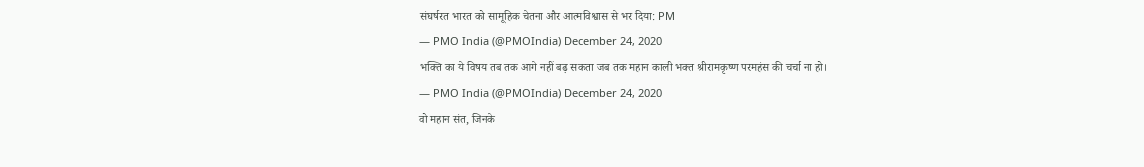संघर्षरत भारत को सामूहिक चेतना और आत्मविश्वास से भर दिया: PM
— PMO India (@PMOIndia) December 24, 2020
भक्ति का ये विषय तब तक आगे नहीं बढ़ सकता जब तक महान काली भक्त श्रीरामकृष्ण परमहंस की चर्चा ना हो।
— PMO India (@PMOIndia) December 24, 2020
वो महान संत, जिनके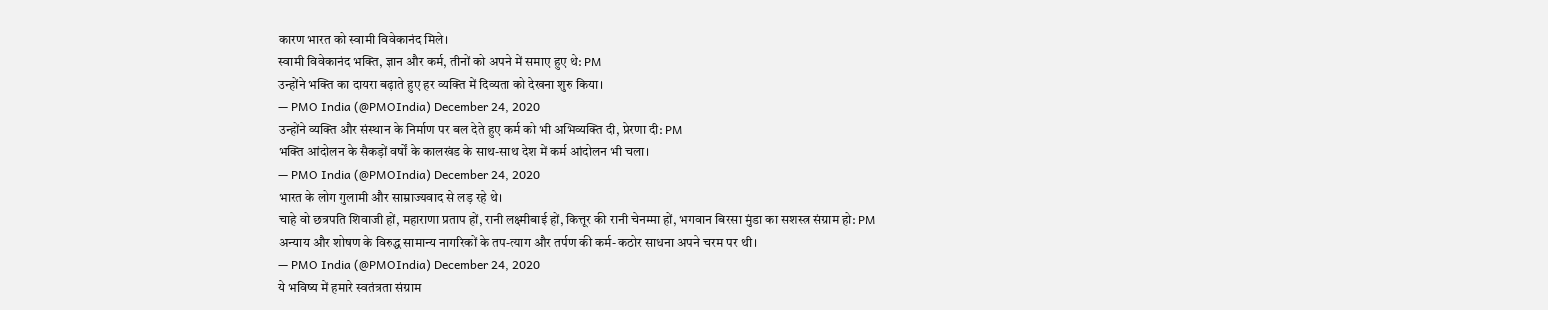कारण भारत को स्वामी विवेकानंद मिले।
स्वामी विवेकानंद भक्ति, ज्ञान और कर्म, तीनों को अपने में समाए हुए थे: PM
उन्होंने भक्ति का दायरा बढ़ाते हुए हर व्यक्ति में दिव्यता को देखना शुरु किया।
— PMO India (@PMOIndia) December 24, 2020
उन्होंने व्यक्ति और संस्थान के निर्माण पर बल देते हुए कर्म को भी अभिव्यक्ति दी, प्रेरणा दी: PM
भक्ति आंदोलन के सैकड़ों वर्षों के कालखंड के साथ-साथ देश में कर्म आंदोलन भी चला।
— PMO India (@PMOIndia) December 24, 2020
भारत के लोग गुलामी और साम्राज्यवाद से लड़ रहे थे।
चाहे वो छत्रपति शिवाजी हों, महाराणा प्रताप हों, रानी लक्ष्मीबाई हों, कित्तूर की रानी चेनम्मा हों, भगवान बिरसा मुंडा का सशस्त्र संग्राम हो: PM
अन्याय और शोषण के विरुद्ध सामान्य नागरिकों के तप-त्याग और तर्पण की कर्म-कठोर साधना अपने चरम पर थी।
— PMO India (@PMOIndia) December 24, 2020
ये भविष्य में हमारे स्वतंत्रता संग्राम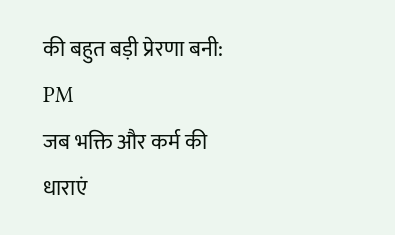की बहुत बड़ी प्रेरणा बनी: PM
जब भक्ति और कर्म की धाराएं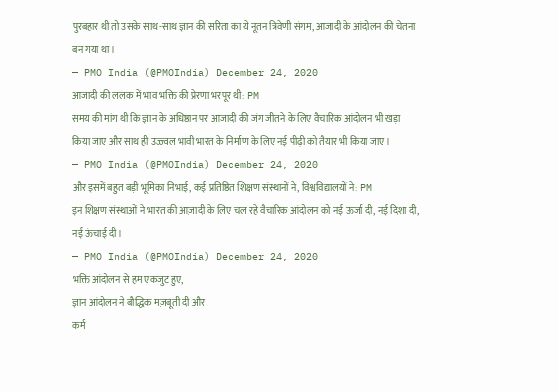पुरबहार थी तो उसके साथ-साथ ज्ञान की सरिता का ये नूतन त्रिवेणी संगम, आजादी के आंदोलन की चेतना बन गया था।
— PMO India (@PMOIndia) December 24, 2020
आजादी की ललक में भाव भक्ति की प्रेरणा भरपूर थी: PM
समय की मांग थी कि ज्ञान के अधिष्ठान पर आजादी की जंग जीतने के लिए वैचारिक आंदोलन भी खड़ा किया जाए और साथ ही उज्ज्वल भावी भारत के निर्माण के लिए नई पीढ़ी को तैयार भी किया जाए।
— PMO India (@PMOIndia) December 24, 2020
और इसमें बहुत बड़ी भूमिका निभाई, कई प्रतिष्ठित शिक्षण संस्थानों ने, विश्वविद्यालयों ने: PM
इन शिक्षण संस्थाओं ने भारत की आज़ादी के लिए चल रहे वैचारिक आंदोलन को नई ऊर्जा दी, नई दिशा दी, नई ऊंचाई दी।
— PMO India (@PMOIndia) December 24, 2020
भक्ति आंदोलन से हम एकजुट हुए,
ज्ञान आंदोलन ने बौद्धिक मज़बूती दी और
कर्म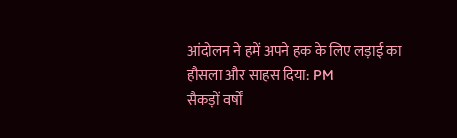आंदोलन ने हमें अपने हक के लिए लड़ाई का हौसला और साहस दिया: PM
सैकड़ों वर्षों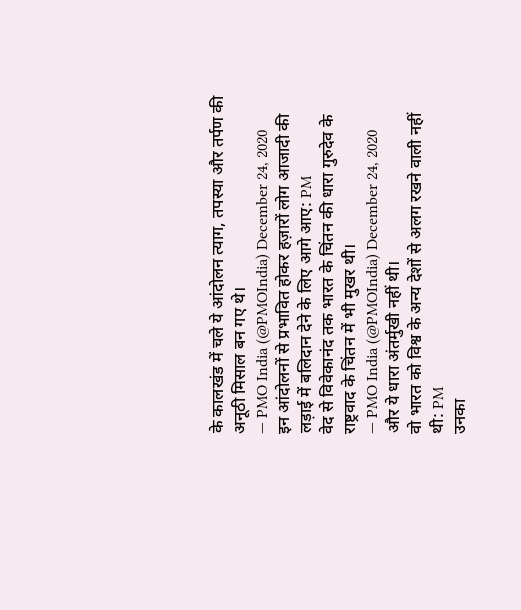के कालखंड में चले ये आंदोलन त्याग, तपस्या और तर्पण की अनूठी मिसाल बन गए थे।
— PMO India (@PMOIndia) December 24, 2020
इन आंदोलनों से प्रभावित होकर हज़ारों लोग आजादी की लड़ाई में बलिदान देने के लिए आगे आए: PM
वेद से विवेकानंद तक भारत के चिंतन की धारा गुरुदेव के राष्ट्रवाद के चिंतन में भी मुखर थी।
— PMO India (@PMOIndia) December 24, 2020
और ये धारा अंतर्मुखी नहीं थी।
वो भारत को विश्व के अन्य देशों से अलग रखने वाली नहीं थी: PM
उनका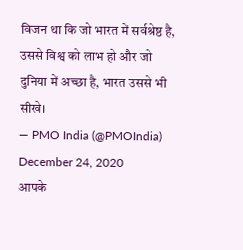विजन था कि जो भारत में सर्वश्रेष्ठ है, उससे विश्व को लाभ हो और जो दुनिया में अच्छा है, भारत उससे भी सीखे।
— PMO India (@PMOIndia) December 24, 2020
आपके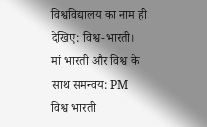विश्वविद्यालय का नाम ही देखिए: विश्व-भारती।
मां भारती और विश्व के साथ समन्वय: PM
विश्व भारती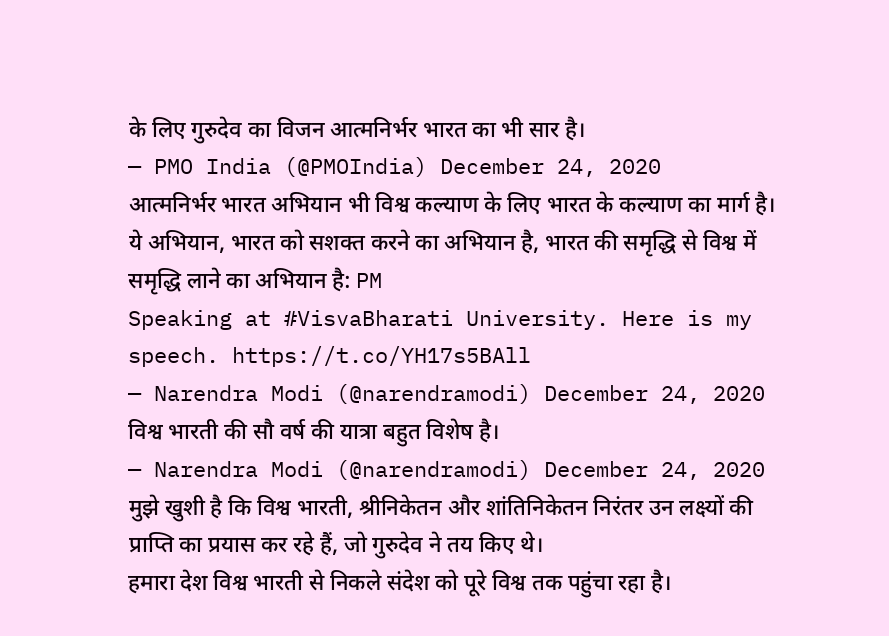के लिए गुरुदेव का विजन आत्मनिर्भर भारत का भी सार है।
— PMO India (@PMOIndia) December 24, 2020
आत्मनिर्भर भारत अभियान भी विश्व कल्याण के लिए भारत के कल्याण का मार्ग है।
ये अभियान, भारत को सशक्त करने का अभियान है, भारत की समृद्धि से विश्व में समृद्धि लाने का अभियान है: PM
Speaking at #VisvaBharati University. Here is my speech. https://t.co/YH17s5BAll
— Narendra Modi (@narendramodi) December 24, 2020
विश्व भारती की सौ वर्ष की यात्रा बहुत विशेष है।
— Narendra Modi (@narendramodi) December 24, 2020
मुझे खुशी है कि विश्व भारती, श्रीनिकेतन और शांतिनिकेतन निरंतर उन लक्ष्यों की प्राप्ति का प्रयास कर रहे हैं, जो गुरुदेव ने तय किए थे।
हमारा देश विश्व भारती से निकले संदेश को पूरे विश्व तक पहुंचा रहा है।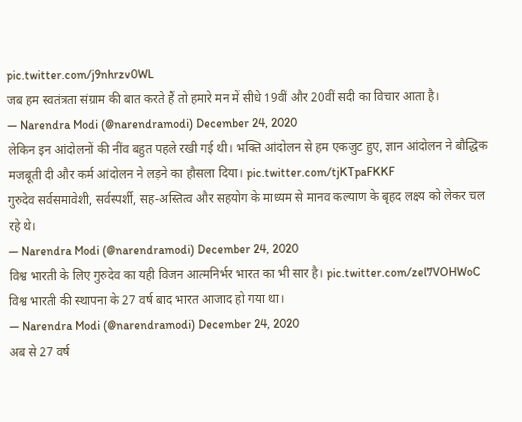pic.twitter.com/j9nhrzv0WL
जब हम स्वतंत्रता संग्राम की बात करते हैं तो हमारे मन में सीधे 19वीं और 20वीं सदी का विचार आता है।
— Narendra Modi (@narendramodi) December 24, 2020
लेकिन इन आंदोलनों की नींव बहुत पहले रखी गई थी। भक्ति आंदोलन से हम एकजुट हुए, ज्ञान आंदोलन ने बौद्धिक मजबूती दी और कर्म आंदोलन ने लड़ने का हौसला दिया। pic.twitter.com/tjKTpaFKKF
गुरुदेव सर्वसमावेशी, सर्वस्पर्शी, सह-अस्तित्व और सहयोग के माध्यम से मानव कल्याण के बृहद लक्ष्य को लेकर चल रहे थे।
— Narendra Modi (@narendramodi) December 24, 2020
विश्व भारती के लिए गुरुदेव का यही विजन आत्मनिर्भर भारत का भी सार है। pic.twitter.com/zel7VOHWoC
विश्व भारती की स्थापना के 27 वर्ष बाद भारत आजाद हो गया था।
— Narendra Modi (@narendramodi) December 24, 2020
अब से 27 वर्ष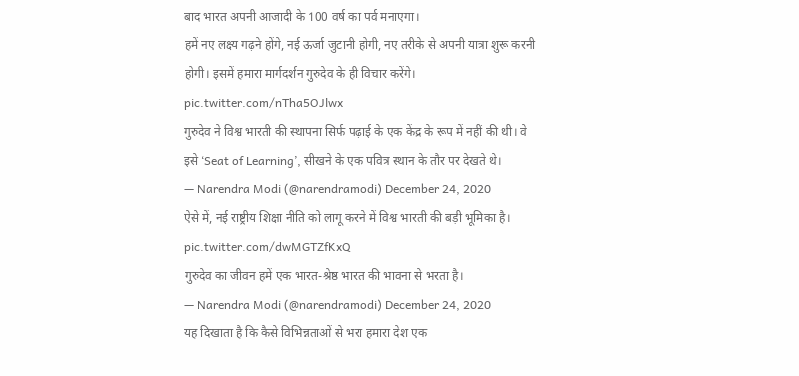बाद भारत अपनी आजादी के 100 वर्ष का पर्व मनाएगा।
हमें नए लक्ष्य गढ़ने होंगे, नई ऊर्जा जुटानी होगी, नए तरीके से अपनी यात्रा शुरू करनी होगी। इसमें हमारा मार्गदर्शन गुरुदेव के ही विचार करेंगे। pic.twitter.com/nTha5OJlwx
गुरुदेव ने विश्व भारती की स्थापना सिर्फ पढ़ाई के एक केंद्र के रूप में नहीं की थी। वे इसे ‘Seat of Learning’, सीखने के एक पवित्र स्थान के तौर पर देखते थे।
— Narendra Modi (@narendramodi) December 24, 2020
ऐसे में, नई राष्ट्रीय शिक्षा नीति को लागू करने में विश्व भारती की बड़ी भूमिका है। pic.twitter.com/dwMGTZfKxQ
गुरुदेव का जीवन हमें एक भारत-श्रेष्ठ भारत की भावना से भरता है।
— Narendra Modi (@narendramodi) December 24, 2020
यह दिखाता है कि कैसे विभिन्नताओं से भरा हमारा देश एक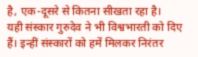है, एक-दूसरे से कितना सीखता रहा है।
यही संस्कार गुरुदेव ने भी विश्वभारती को दिए हैं। इन्हीं संस्कारों को हमें मिलकर निरंतर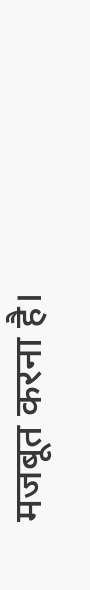मजबूत करना है।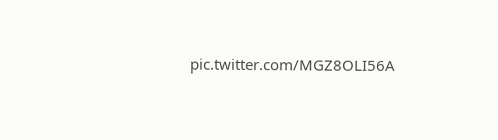pic.twitter.com/MGZ8OLI56A